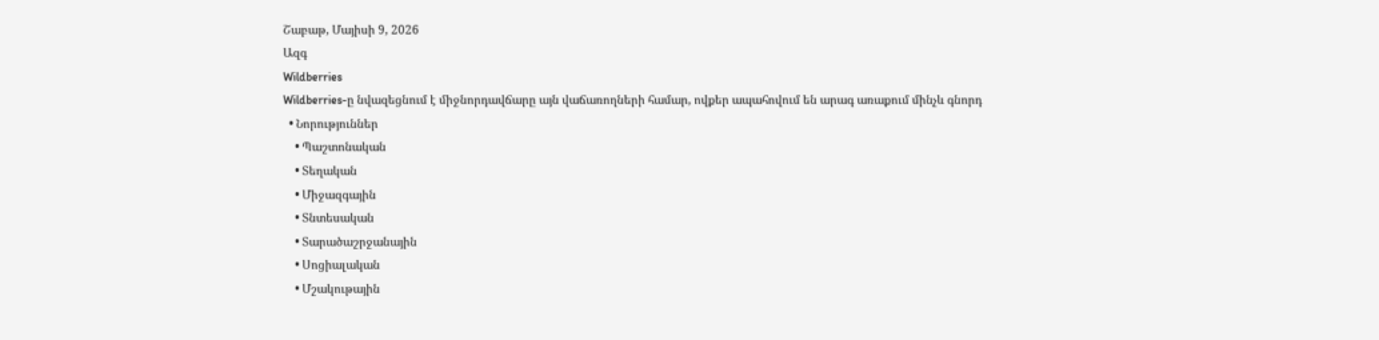Շաբաթ, Մայիսի 9, 2026
Ազգ
Wildberries
Wildberries-ը նվազեցնում է միջնորդավճարը այն վաճառողների համար, ովքեր ապահովում են արագ առաքում մինչև գնորդ
  • Նորություններ
    • Պաշտոնական
    • Տեղական
    • Միջազգային
    • Տնտեսական
    • Տարածաշրջանային
    • Սոցիալական
    • Մշակութային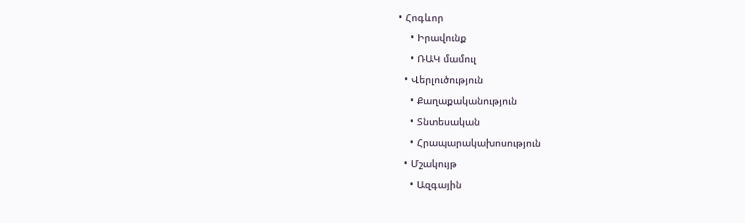• Հոգևոր
    • Իրավունք
    • ՌԱԿ մամուլ
  • Վերլուծություն
    • Քաղաքականություն
    • Տնտեսական
    • Հրապարակախոսություն
  • Մշակույթ
    • Ազգային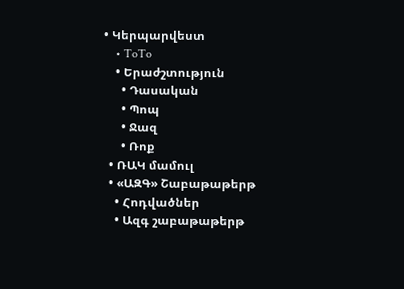• Կերպարվեստ
    • ToTo
    • Երաժշտություն
      • Դասական
      • Պոպ
      • Ջազ
      • Ռոք
  • ՌԱԿ մամուլ
  • «ԱԶԳ» Շաբաթաթերթ
    • Հոդվածներ
    • Ազգ շաբաթաթերթ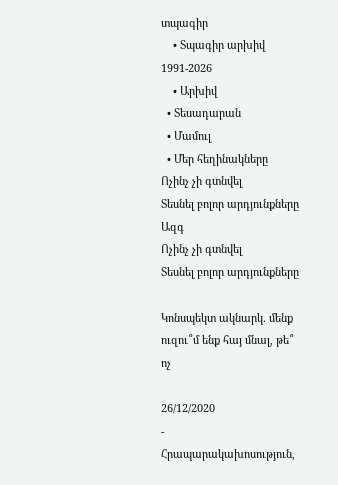տպագիր
    • Տպագիր արխիվ 1991-2026
    • Արխիվ
  • Տեսադարան
  • Մամուլ
  • Մեր հեղինակները
Ոչինչ չի գտնվել
Տեսնել բոլոր արդյունքները
Ազգ
Ոչինչ չի գտնվել
Տեսնել բոլոր արդյունքները

Կոնսպեկտ ակնարկ. մենք ուզու՞մ ենք հայ մնալ, թե՞ ոչ

26/12/2020
- Հրապարակախոսություն,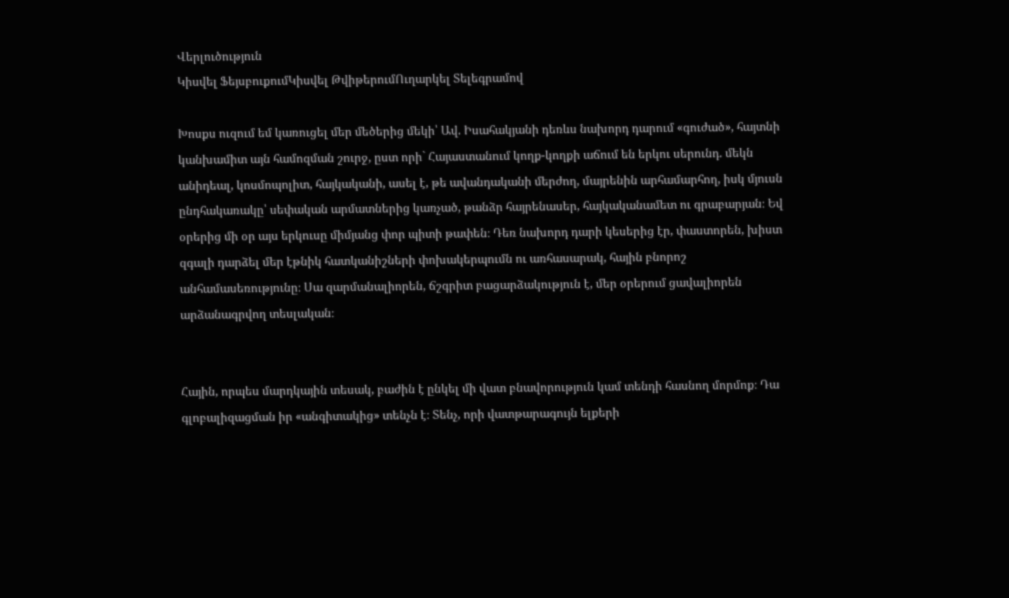Վերլուծություն
Կիսվել ՖեյսբուքումԿիսվել ԹվիթերումՈւղարկել Տելեգրամով

Խոսքս ուզում եմ կառուցել մեր մեծերից մեկի՝ Ավ. Իսահակյանի դեռևս նախորդ դարում «գուժած», հայտնի կանխամիտ այն համոզման շուրջ, ըստ որի` Հայաստանում կողք-կողքի աճում են երկու սերունդ. մեկն անիդեալ, կոսմոպոլիտ, հայկականի, ասել է, թե ավանդականի մերժող, մայրենին արհամարհող, իսկ մյուսն ընդհակառակը՝ սեփական արմատներից կառչած, թանձր հայրենասեր, հայկականամետ ու գրաբարյան։ Եվ օրերից մի օր այս երկուսը միմյանց փոր պիտի թափեն։ Դեռ նախորդ դարի կեսերից էր, փաստորեն, խիստ զգալի դարձել մեր էթնիկ հատկանիշների փոխակերպումն ու առհասարակ, հային բնորոշ անհամասեռությունը։ Սա զարմանալիորեն, ճշգրիտ բացարձակություն է, մեր օրերում ցավալիորեն արձանագրվող տեսլական։


Հային, որպես մարդկային տեսակ, բաժին է ընկել մի վատ բնավորություն կամ տենդի հասնող մորմոք։ Դա գլոբալիզացման իր «անգիտակից» տենչն է։ Տենչ, որի վատթարագույն ելքերի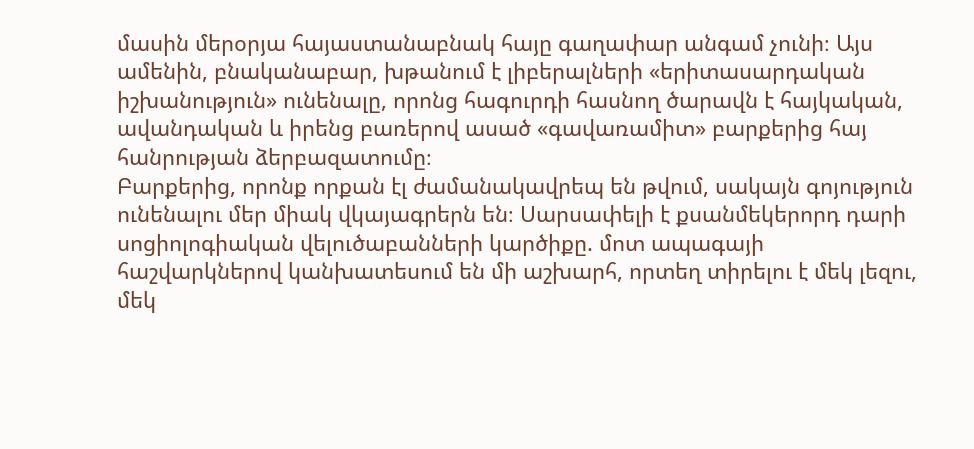մասին մերօրյա հայաստանաբնակ հայը գաղափար անգամ չունի։ Այս ամենին, բնականաբար, խթանում է լիբերալների «երիտասարդական իշխանություն» ունենալը, որոնց հագուրդի հասնող ծարավն է հայկական, ավանդական և իրենց բառերով ասած «գավառամիտ» բարքերից հայ հանրության ձերբազատումը։
Բարքերից, որոնք որքան էլ ժամանակավրեպ են թվում, սակայն գոյություն ունենալու մեր միակ վկայագրերն են։ Սարսափելի է քսանմեկերորդ դարի սոցիոլոգիական վելուծաբանների կարծիքը. մոտ ապագայի հաշվարկներով կանխատեսում են մի աշխարհ, որտեղ տիրելու է մեկ լեզու, մեկ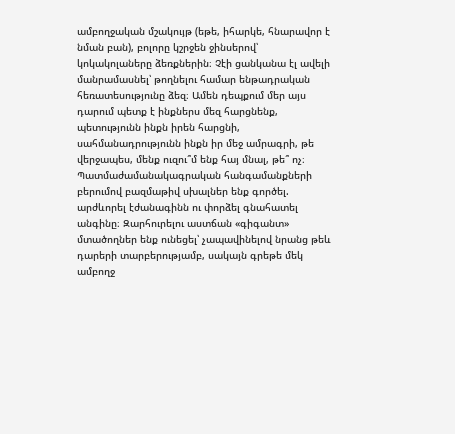ամբողջական մշակույթ (եթե, իհարկե, հնարավոր է նման բան), բոլորը կշրջեն ջինսերով՝ կոկակոլաները ձեռքներին։ Չէի ցանկանա էլ ավելի մանրամասնել՝ թողնելու համար ենթադրական հեռատեսությունը ձեզ։ Ամեն դեպքում մեր այս դարում պետք է ինքներս մեզ հարցնենք, պետությունն ինքն իրեն հարցնի, սահմանադրությունն ինքն իր մեջ ամրագրի, թե վերջապես, մենք ուզու՞մ ենք հայ մնալ, թե՞ ոչ։ Պատմաժամանակագրական հանգամանքների բերումով բազմաթիվ սխալներ ենք գործել. արժևորել էժանագինն ու փորձել գնահատել անգինը։ Զարհուրելու աստճան «գիգանտ» մտածողներ ենք ունեցել՝ չապավինելով նրանց թեև դարերի տարբերությամբ, սակայն գրեթե մեկ ամբողջ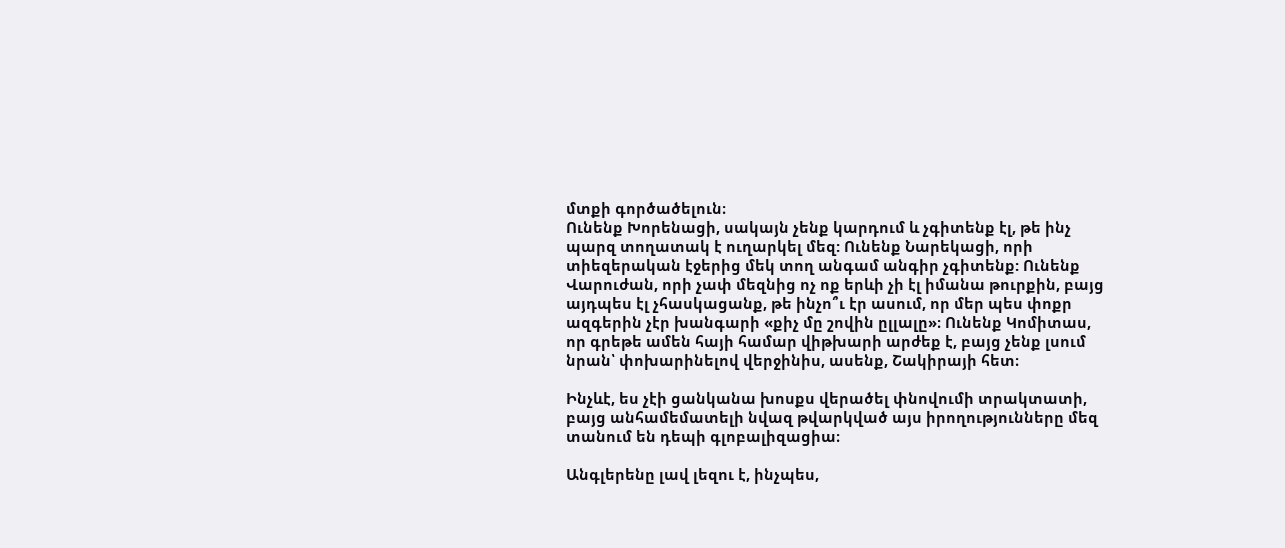մտքի գործածելուն։
Ունենք Խորենացի, սակայն չենք կարդում և չգիտենք էլ, թե ինչ պարզ տողատակ է ուղարկել մեզ: Ունենք Նարեկացի, որի տիեզերական էջերից մեկ տող անգամ անգիր չգիտենք: Ունենք Վարուժան, որի չափ մեզնից ոչ ոք երևի չի էլ իմանա թուրքին, բայց այդպես էլ չհասկացանք, թե ինչո՞ւ էր ասում, որ մեր պես փոքր ազգերին չէր խանգարի «քիչ մը շովին ըլլալը»։ Ունենք Կոմիտաս, որ գրեթե ամեն հայի համար վիթխարի արժեք է, բայց չենք լսում նրան՝ փոխարինելով վերջինիս, ասենք, Շակիրայի հետ։

Ինչևէ, ես չէի ցանկանա խոսքս վերածել փնովումի տրակտատի, բայց անհամեմատելի նվազ թվարկված այս իրողությունները մեզ տանում են դեպի գլոբալիզացիա։

Անգլերենը լավ լեզու է, ինչպես,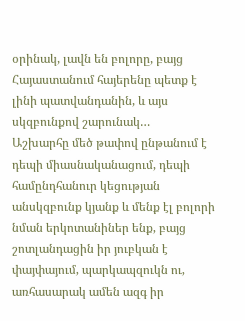օրինակ, լավն են բոլորը, բայց Հայաստանում հայերենը պետք է լինի պատվանդանին, և այս սկզբունքով շարունակ…
Աշխարհը մեծ թափով ընթանում է դեպի միասնականացում, դեպի համընդհանուր կեցության անսկզբունք կյանք և մենք էլ բոլորի նման երկոտանիներ ենք, բայց շոտլանդացին իր յուբկան է փայփայում, պարկապզուկն ու, առհասարակ ամեն ազգ իր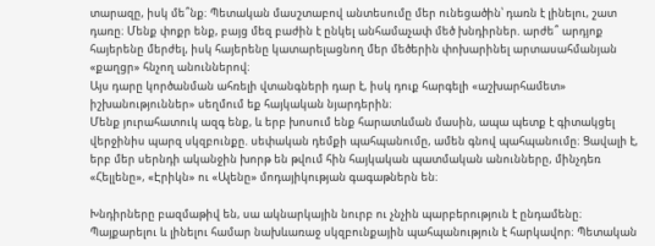տարազը, իսկ մե՞նք։ Պետական մասշտաբով անտեսումը մեր ունեցածին՝ դառն է լինելու, շատ դառը։ Մենք փոքր ենք, բայց մեզ բաժին է ընկել անհամաչափ մեծ խնդիրներ. արժե՞ արդյոք հայերենը մերժել, իսկ հայերենը կատարելացնող մեր մեծերին փոխարինել արտասահմանյան «քաղցր» հնչող անուններով։
Այս դարը կործանման ահռելի վտանգների դար է, իսկ դուք հարգելի «աշխարհամետ» իշխանություններ» սեղմում եք հայկական նյարդերին։
Մենք յուրահատուկ ազգ ենք, և երբ խոսում ենք հարատևման մասին, ապա պետք է գիտակցել վերջինիս պարզ սկզբունքը. սեփական դեմքի պահպանումը, ամեն գնով պահպանումը։ Ցավալի է, երբ մեր սերնդի ականջին խորթ են թվում հին հայկական պատմական անունները, մինչդեռ «Հելլենը», «Էրիկն» ու «Ալենը» մոդայիկության գագաթներն են։

Խնդիրները բազմաթիվ են, սա ակնարկային նուրբ ու չնչին պարբերություն է ընդամենը։ Պայքարելու և լինելու համար նախևառաջ սկզբունքային պահպանություն է հարկավոր։ Պետական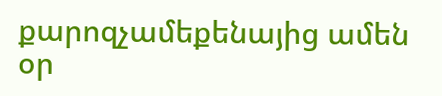քարոզչամեքենայից ամեն օր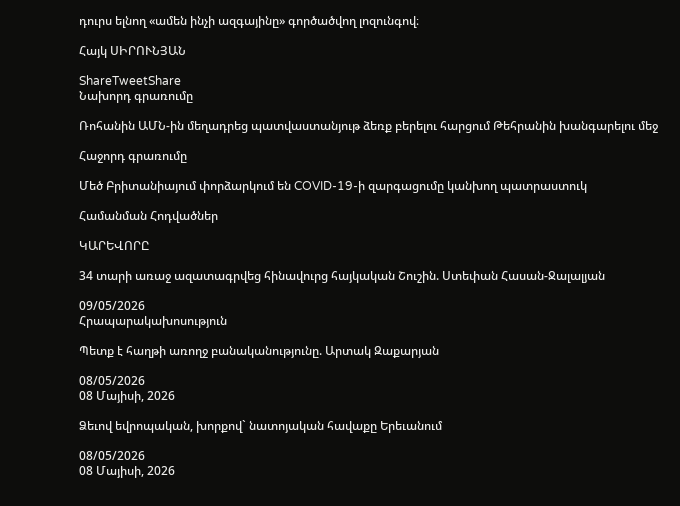դուրս ելնող «ամեն ինչի ազգայինը» գործածվող լոզունգով։

Հայկ ՍԻՐՈՒՆՅԱՆ

ShareTweetShare
Նախորդ գրառումը

Ռոհանին ԱՄՆ-ին մեղադրեց պատվաստանյութ ձեռք բերելու հարցում Թեհրանին խանգարելու մեջ

Հաջորդ գրառումը

Մեծ Բրիտանիայում փորձարկում են COVID-19-ի զարգացումը կանխող պատրաստուկ

Համանման Հոդվածներ

ԿԱՐԵՎՈՐԸ

34 տարի առաջ ազատագրվեց հինավուրց հայկական Շուշին. Ստեփան Հասան-Ջալալյան

09/05/2026
Հրապարակախոսություն

Պետք է հաղթի առողջ բանականությունը. Արտակ Զաքարյան

08/05/2026
08 Մայիսի, 2026

Ձեւով եվրոպական, խորքով` նատոյական հավաքը Երեւանում

08/05/2026
08 Մայիսի, 2026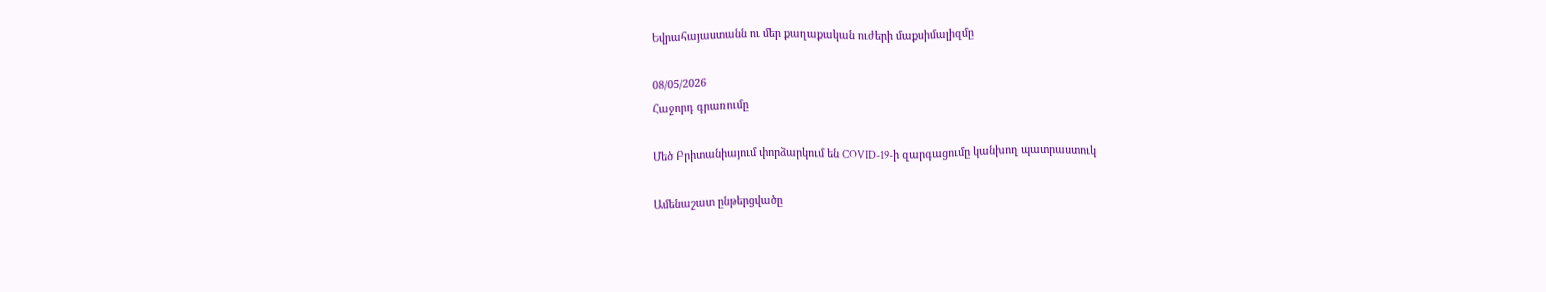Եվրահայաստանն ու մեր քաղաքական ուժերի մաքսիմալիզմը

08/05/2026
Հաջորդ գրառումը

Մեծ Բրիտանիայում փորձարկում են COVID-19-ի զարգացումը կանխող պատրաստուկ

Ամենաշատ ընթերցվածը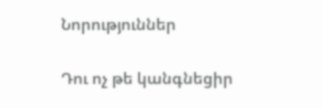Նորություններ

Դու ոչ թե կանգնեցիր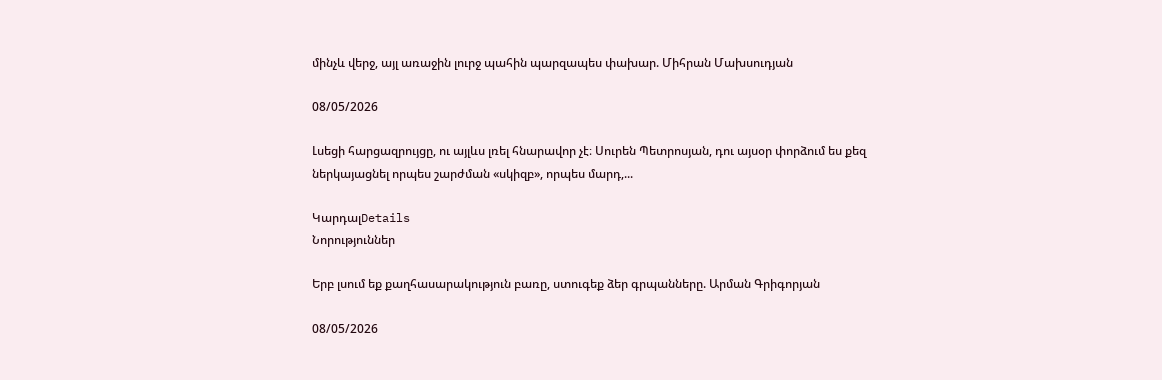մինչև վերջ, այլ առաջին լուրջ պահին պարզապես փախար. Միհրան Մախսուդյան

08/05/2026

Լսեցի հարցազրույցը, ու այլևս լռել հնարավոր չէ։ Սուրեն Պետրոսյան, դու այսօր փորձում ես քեզ ներկայացնել որպես շարժման «սկիզբ», որպես մարդ,...

ԿարդալDetails
Նորություններ

Երբ լսում եք քաղհասարակություն բառը, ստուգեք ձեր գրպանները. Արման Գրիգորյան

08/05/2026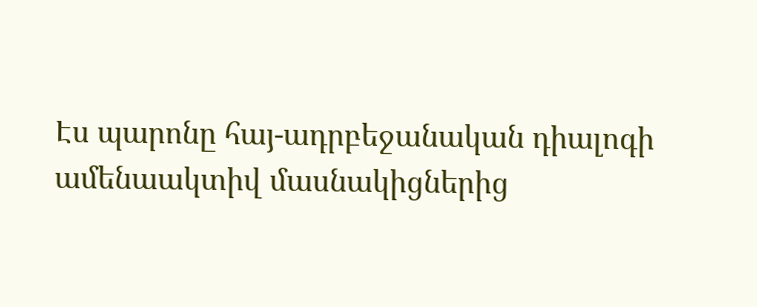Էս պարոնը հայ-ադրբեջանական դիալոգի ամենաակտիվ մասնակիցներից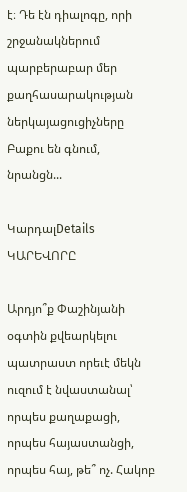է։ Դե էն դիալոգը, որի շրջանակներում պարբերաբար մեր քաղհասարակության ներկայացուցիչները Բաքու են գնում, նրանցն...

ԿարդալDetails
ԿԱՐԵՎՈՐԸ

Արդյո՞ք Փաշինյանի օգտին քվեարկելու պատրաստ որեւէ մեկն ուզում է նվաստանալ՝ որպես քաղաքացի, որպես հայաստանցի, որպես հայ, թե՞ ոչ. Հակոբ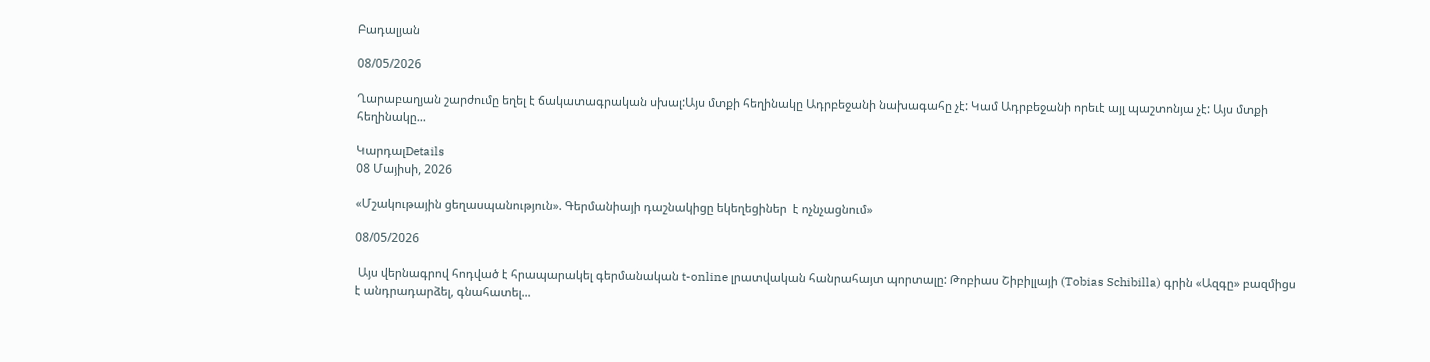Բադալյան

08/05/2026

Ղարաբաղյան շարժումը եղել է ճակատագրական սխալ:Այս մտքի հեղինակը Ադրբեջանի նախագահը չէ: Կամ Ադրբեջանի որեւէ այլ պաշտոնյա չէ: Այս մտքի հեղինակը...

ԿարդալDetails
08 Մայիսի, 2026

«Մշակութային ցեղասպանություն». Գերմանիայի դաշնակիցը եկեղեցիներ  է ոչնչացնում»

08/05/2026

 Այս վերնագրով հոդված է հրապարակել գերմանական t-online լրատվական հանրահայտ պորտալը: Թոբիաս Շիբիլլայի (Tobias Schibilla) գրին «Ազգը» բազմիցս է անդրադարձել, գնահատել...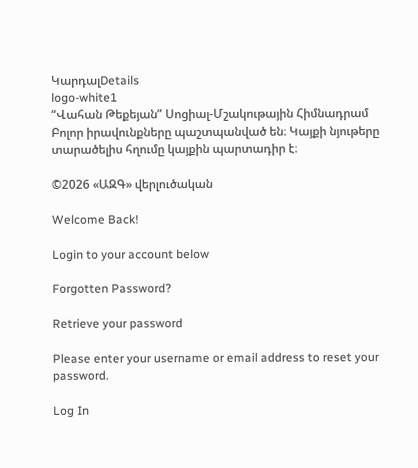ԿարդալDetails
logo-white1
“Վահան Թեքեյան” Սոցիալ-Մշակութային Հիմնադրամ
Բոլոր իրավունքները պաշտպանված են։ Կայքի նյութերը տարածելիս հղումը կայքին պարտադիր է։

©2026 «ԱԶԳ» վերլուծական

Welcome Back!

Login to your account below

Forgotten Password?

Retrieve your password

Please enter your username or email address to reset your password.

Log In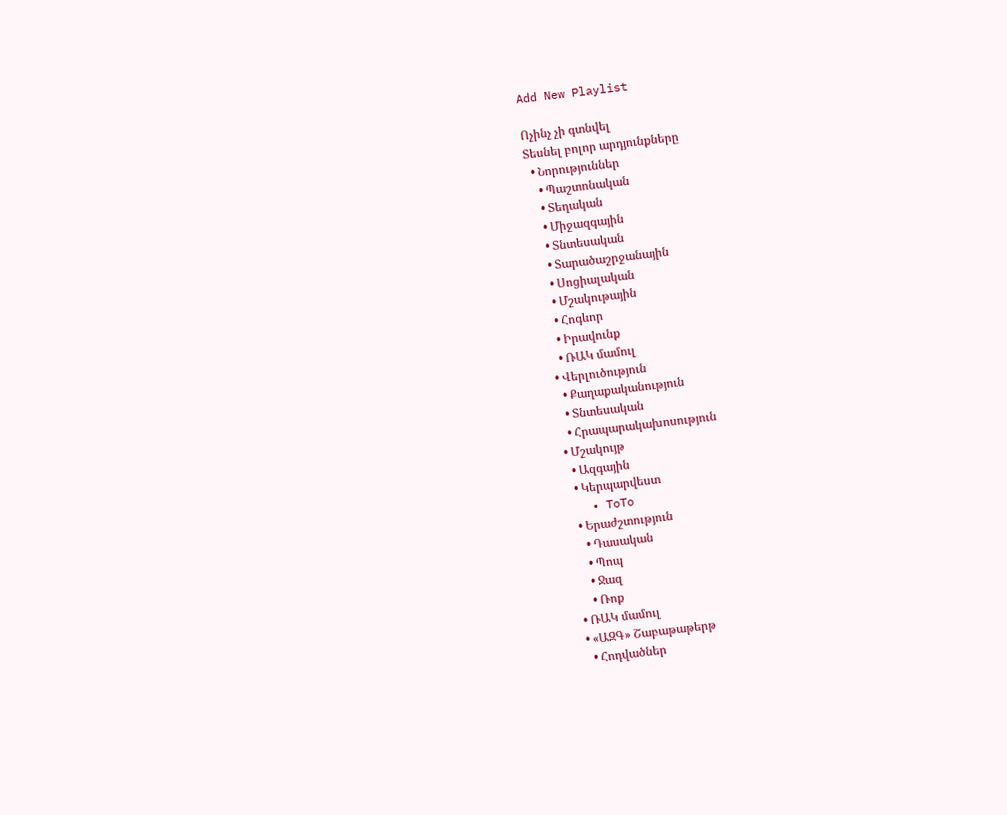Add New Playlist

Ոչինչ չի գտնվել
Տեսնել բոլոր արդյունքները
  • Նորություններ
    • Պաշտոնական
    • Տեղական
    • Միջազգային
    • Տնտեսական
    • Տարածաշրջանային
    • Սոցիալական
    • Մշակութային
    • Հոգևոր
    • Իրավունք
    • ՌԱԿ մամուլ
  • Վերլուծություն
    • Քաղաքականություն
    • Տնտեսական
    • Հրապարակախոսություն
  • Մշակույթ
    • Ազգային
    • Կերպարվեստ
    • ToTo
    • Երաժշտություն
      • Դասական
      • Պոպ
      • Ջազ
      • Ռոք
  • ՌԱԿ մամուլ
  • «ԱԶԳ» Շաբաթաթերթ
    • Հոդվածներ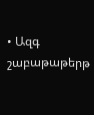• Ազգ շաբաթաթերթ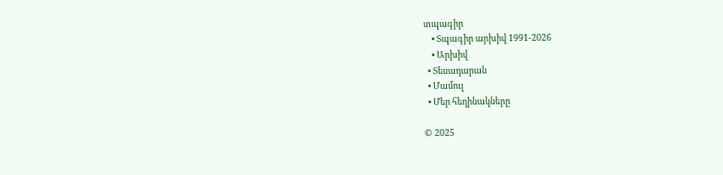տպագիր
    • Տպագիր արխիվ 1991-2026
    • Արխիվ
  • Տեսադարան
  • Մամուլ
  • Մեր հեղինակները

© 2025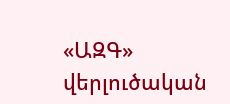«ԱԶԳ» վերլուծական